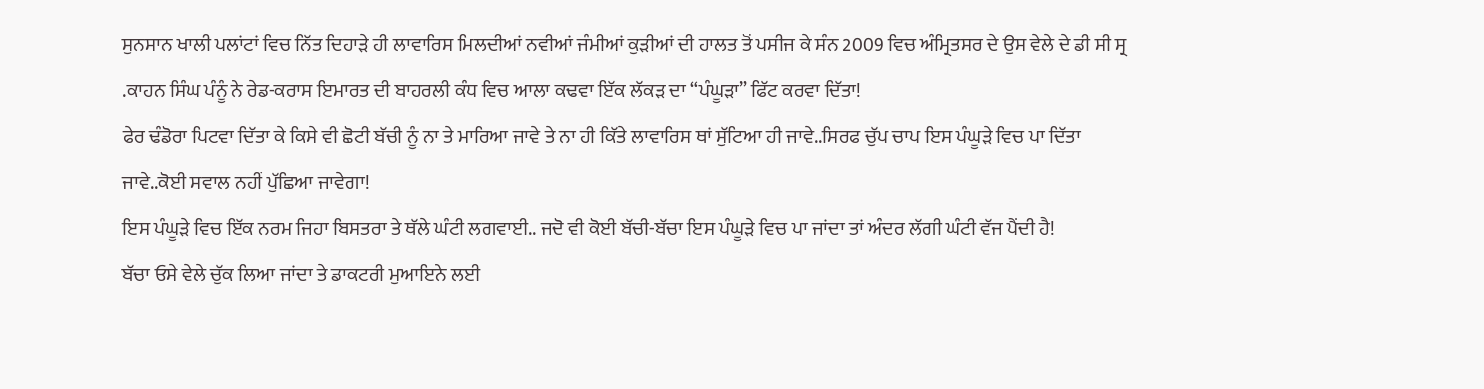ਸੁਨਸਾਨ ਖਾਲੀ ਪਲਾਂਟਾਂ ਵਿਚ ਨਿੱਤ ਦਿਹਾੜੇ ਹੀ ਲਾਵਾਰਿਸ ਮਿਲਦੀਆਂ ਨਵੀਆਂ ਜੰਮੀਆਂ ਕੁੜੀਆਂ ਦੀ ਹਾਲਤ ਤੋਂ ਪਸੀਜ ਕੇ ਸੰਨ 2009 ਵਿਚ ਅੰਮ੍ਰਿਤਸਰ ਦੇ ਉਸ ਵੇਲੇ ਦੇ ਡੀ ਸੀ ਸ੍ਰ .ਕਾਹਨ ਸਿੰਘ ਪੰਨੂੰ ਨੇ ਰੇਡ-ਕਰਾਸ ਇਮਾਰਤ ਦੀ ਬਾਹਰਲੀ ਕੰਧ ਵਿਚ ਆਲਾ ਕਢਵਾ ਇੱਕ ਲੱਕੜ ਦਾ “ਪੰਘੂੜਾ” ਫਿੱਟ ਕਰਵਾ ਦਿੱਤਾ!
ਫੇਰ ਢੰਡੋਰਾ ਪਿਟਵਾ ਦਿੱਤਾ ਕੇ ਕਿਸੇ ਵੀ ਛੋਟੀ ਬੱਚੀ ਨੂੰ ਨਾ ਤੇ ਮਾਰਿਆ ਜਾਵੇ ਤੇ ਨਾ ਹੀ ਕਿੱਤੇ ਲਾਵਾਰਿਸ ਥਾਂ ਸੁੱਟਿਆ ਹੀ ਜਾਵੇ..ਸਿਰਫ ਚੁੱਪ ਚਾਪ ਇਸ ਪੰਘੂੜੇ ਵਿਚ ਪਾ ਦਿੱਤਾ ਜਾਵੇ..ਕੋਈ ਸਵਾਲ ਨਹੀਂ ਪੁੱਛਿਆ ਜਾਵੇਗਾ!
ਇਸ ਪੰਘੂੜੇ ਵਿਚ ਇੱਕ ਨਰਮ ਜਿਹਾ ਬਿਸਤਰਾ ਤੇ ਥੱਲੇ ਘੰਟੀ ਲਗਵਾਈ.. ਜਦੋ ਵੀ ਕੋਈ ਬੱਚੀ-ਬੱਚਾ ਇਸ ਪੰਘੂੜੇ ਵਿਚ ਪਾ ਜਾਂਦਾ ਤਾਂ ਅੰਦਰ ਲੱਗੀ ਘੰਟੀ ਵੱਜ ਪੈਂਦੀ ਹੈ!
ਬੱਚਾ ਓਸੇ ਵੇਲੇ ਚੁੱਕ ਲਿਆ ਜਾਂਦਾ ਤੇ ਡਾਕਟਰੀ ਮੁਆਇਨੇ ਲਈ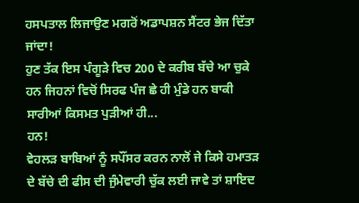ਹਸਪਤਾਲ ਲਿਜਾਉਣ ਮਗਰੋਂ ਅਡਾਪਸ਼ਨ ਸੈਂਟਰ ਭੇਜ ਦਿੱਤਾ ਜਾਂਦਾ!
ਹੁਣ ਤੱਕ ਇਸ ਪੰਗੂੜੇ ਵਿਚ 200 ਦੇ ਕਰੀਬ ਬੱਚੇ ਆ ਚੁਕੇ ਹਨ ਜਿਹਨਾਂ ਵਿਚੋਂ ਸਿਰਫ ਪੰਜ ਛੇ ਹੀ ਮੁੰਡੇ ਹਨ ਬਾਕੀ ਸਾਰੀਆਂ ਕਿਸਮਤ ਪੁੜੀਆਂ ਹੀ...
ਹਨ!
ਵੇਹਲੜ ਬਾਬਿਆਂ ਨੂੰ ਸਪੌਂਸਰ ਕਰਨ ਨਾਲੋਂ ਜੇ ਕਿਸੇ ਹਮਾਤੜ ਦੇ ਬੱਚੇ ਦੀ ਫੀਸ ਦੀ ਜੁੰਮੇਵਾਰੀ ਚੁੱਕ ਲਈ ਜਾਵੇ ਤਾਂ ਸ਼ਾਇਦ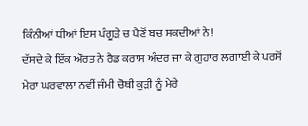ਕਿੰਨੀਆਂ ਧੀਆਂ ਇਸ ਪੰਗੂੜੇ ਚ ਪੈਣੋਂ ਬਚ ਸਕਦੀਆਂ ਨੇ!
ਦੱਸਦੇ ਕੇ ਇੱਕ ਔਰਤ ਨੇ ਰੈਡ ਕਰਾਸ ਅੰਦਰ ਜਾ ਕੇ ਗੁਹਾਰ ਲਗਾਈ ਕੇ ਪਰਸੋਂ ਮੇਰਾ ਘਰਵਾਲਾ ਨਵੀਂ ਜੰਮੀ ਚੋਥੀ ਕੁੜੀ ਨੂੰ ਮੇਰੇ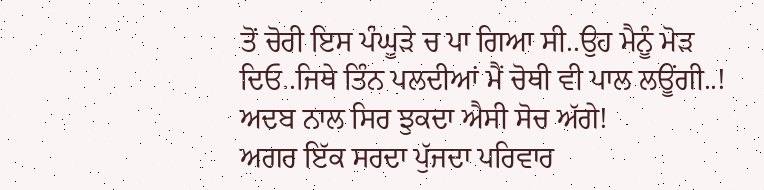ਤੋਂ ਚੋਰੀ ਇਸ ਪੰਘੂੜੇ ਚ ਪਾ ਗਿਆ ਸੀ..ਉਹ ਮੈਨੂੰ ਮੋੜ ਦਿਓ..ਜਿਥੇ ਤਿੰਨ ਪਲਦੀਆਂ ਮੈਂ ਚੋਥੀ ਵੀ ਪਾਲ ਲਊਂਗੀ..!
ਅਦਬ ਨਾਲ ਸਿਰ ਝੁਕਦਾ ਐਸੀ ਸੋਚ ਅੱਗੇ!
ਅਗਰ ਇੱਕ ਸਰਦਾ ਪੁੱਜਦਾ ਪਰਿਵਾਰ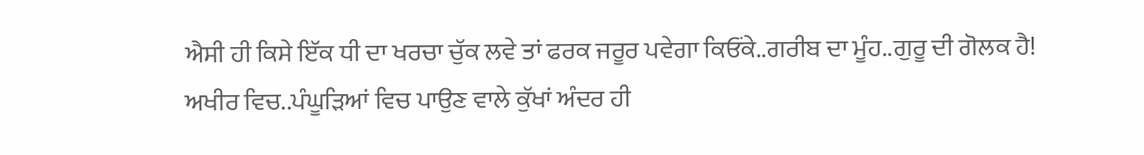ਐਸੀ ਹੀ ਕਿਸੇ ਇੱਕ ਧੀ ਦਾ ਖਰਚਾ ਚੁੱਕ ਲਵੇ ਤਾਂ ਫਰਕ ਜਰੂਰ ਪਵੇਗਾ ਕਿਓਂਕੇ..ਗਰੀਬ ਦਾ ਮੂੰਹ..ਗੁਰੂ ਦੀ ਗੋਲਕ ਹੈ!
ਅਖੀਰ ਵਿਚ..ਪੰਘੂੜਿਆਂ ਵਿਚ ਪਾਉਣ ਵਾਲੇ ਕੁੱਖਾਂ ਅੰਦਰ ਹੀ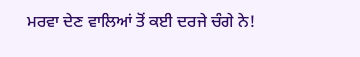ਮਰਵਾ ਦੇਣ ਵਾਲਿਆਂ ਤੋਂ ਕਈ ਦਰਜੇ ਚੰਗੇ ਨੇ!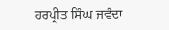ਹਰਪ੍ਰੀਤ ਸਿੰਘ ਜਵੰਦਾ